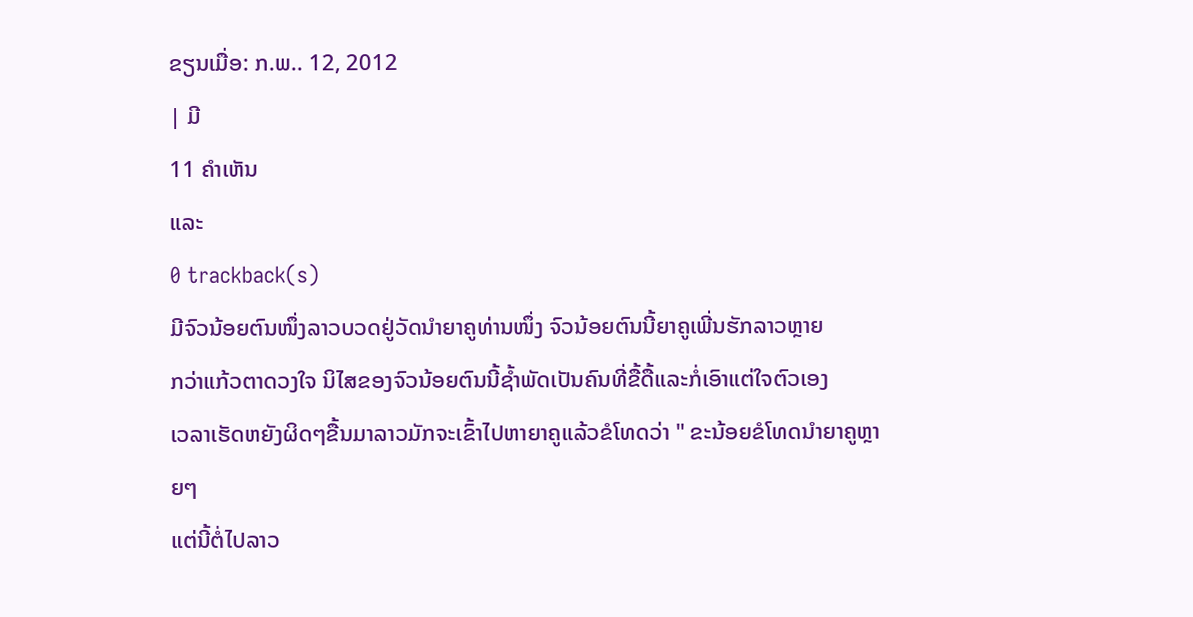ຂຽນເມື່ອ: ກ.ພ.. 12, 2012
| ມີ
11 ຄຳເຫັນ
ແລະ
0 trackback(s)
ມີຈົວນ້ອຍຕົນໜຶ່ງລາວບວດຢູ່ວັດນຳຍາຄູທ່ານໜຶ່ງ ຈົວນ້ອຍຕົນນີ້ຍາຄູເພີ່ນຮັກລາວຫຼາຍ
ກວ່າແກ້ວຕາດວງໃຈ ນິໄສຂອງຈົວນ້ອຍຕົນນີ້ຊ້ຳພັດເປັນຄົນທີ່ຂື້ດື້ແລະກໍ່ເອົາແຕ່ໃຈຕົວເອງ
ເວລາເຮັດຫຍັງຜິດໆຂື້ນມາລາວມັກຈະເຂົ້າໄປຫາຍາຄູແລ້ວຂໍໂທດວ່າ " ຂະນ້ອຍຂໍໂທດນຳຍາຄູຫຼາຍໆ
ແຕ່ນີ້ຕໍ່ໄປລາວ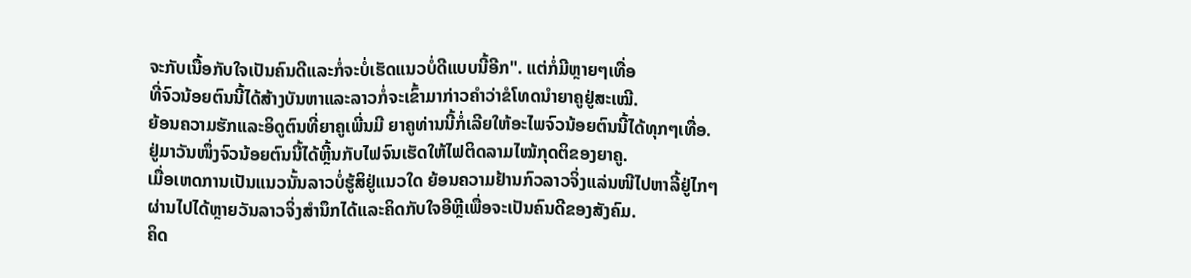ຈະກັບເນື້ອກັບໃຈເປັນຄົນດີແລະກໍ່ຈະບໍ່ເຮັດແນວບໍ່ດີແບບນີ້ອີກ". ແຕ່ກໍ່ມີຫຼາຍໆເທື່ອ
ທີ່ຈົວນ້ອຍຕົນນີ້ໄດ້ສ້າງບັນຫາແລະລາວກໍ່ຈະເຂົ້າມາກ່າວຄຳວ່າຂໍໂທດນຳຍາຄູຢູ່ສະເໝີ.
ຍ້ອນຄວາມຮັກແລະອິດູຕົນທີ່ຍາຄູເພີ່ນມີ ຍາຄູທ່ານນີ້ກໍ່ເລີຍໃຫ້ອະໄພຈົວນ້ອຍຕົນນີ້ໄດ້ທຸກໆເທື່ອ.
ຢູ່ມາວັນໜຶ່ງຈົວນ້ອຍຕົນນີ້ໄດ້ຫຼີ້ນກັບໄຟຈົນເຮັດໃຫ້ໄຟຕິດລາມໄໝ້ກຸດຕິຂອງຍາຄູ.
ເມື່ອເຫດການເປັນແນວນັ້ນລາວບໍ່ຮູ້ສິຢູ່ແນວໃດ ຍ້ອນຄວາມຢ້ານກົວລາວຈິ່ງແລ່ນໜີໄປຫາລີ້ຢູ່ໄກໆ
ຜ່ານໄປໄດ້ຫຼາຍວັນລາວຈິ່ງສຳນຶກໄດ້ແລະຄິດກັບໃຈອີຫຼີເພື່ອຈະເປັນຄົນດີຂອງສັງຄົມ.
ຄິດ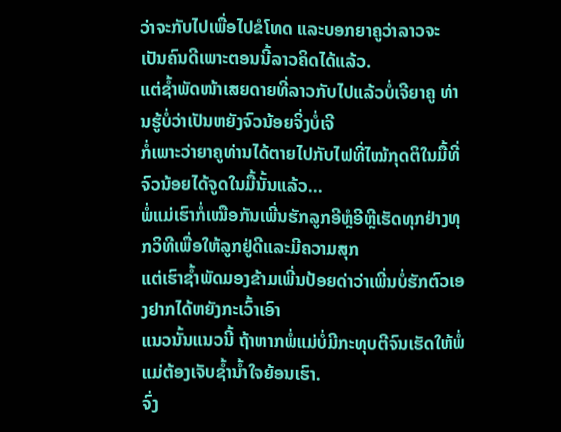ວ່າຈະກັບໄປເພື່ອໄປຂໍໂທດ ແລະບອກຍາຄູວ່າລາວຈະເປັນຄົນດີເພາະຕອນນີ້ລາວຄິດໄດ້ແລ້ວ.
ແຕ່ຊ້ຳພັດໜ້າເສຍດາຍທີ່ລາວກັບໄປແລ້ວບໍ່ເຈີຍາຄູ ທ່ານຮູ້ບໍ່ວ່າເປັນຫຍັງຈົວນ້ອຍຈິ່ງບໍ່ເຈີ
ກໍ່ເພາະວ່າຍາຄູທ່ານໄດ້ຕາຍໄປກັບໄຟທີ່ໄໝ້ກຸດຕິໃນມື້ທີ່ຈົວນ້ອຍໄດ້ຈູດໃນມື້ນັ້ນແລ້ວ...
ພໍ່ແມ່ເຮົາກໍ່ເໝືອກັນເພີ່ນຮັກລູກອີຫຼໍອີຫຼີເຮັດທຸກຢ່າງທຸກວິທີເພື່ອໃຫ້ລູກຢູ່ດີແລະມີຄວາມສຸກ
ແຕ່ເຮົາຊ້ຳພັດມອງຂ້າມເພີ່ນປ້ອຍດ່າວ່າເພີ່ນບໍ່ຮັກຕົວເອງຢາກໄດ້ຫຍັງກະເວົ້າເອົາ
ແນວນັ້ນແນວນີ້ ຖ້າຫາກພໍ່ແມ່ບໍ່ມີກະທຸບຕີຈົນເຮັດໃຫ້ພໍ່ແມ່ຕ້ອງເຈັບຊ້ຳນ້ຳໃຈຍ້ອນເຮົາ.
ຈົ່ງ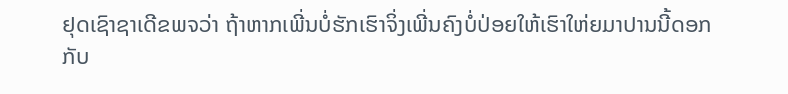ຢຸດເຊົາຊາເດີຂພຈວ່າ ຖ້າຫາກເພີ່ນບໍ່ຮັກເຮົາຈິ່ງເພີ່ນຄົງບໍ່ປ່ອຍໃຫ້ເຮົາໃຫ່ຍມາປານນີ້ດອກ
ກັບ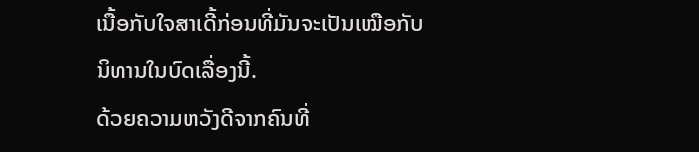ເນື້ອກັບໃຈສາເດີ້ກ່ອນທີ່ມັນຈະເປັນເໝືອກັບນິທານໃນບົດເລື່ອງນີ້.
ດ້ວຍຄວາມຫວັງດີຈາກຄົນທີ່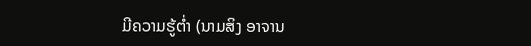ມີຄວາມຮູ້ຕ່ຳ (ນາມສິງ ອາຈານ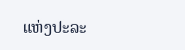ແຫ່ງປະລະ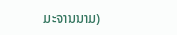ມະຈານນາມ)